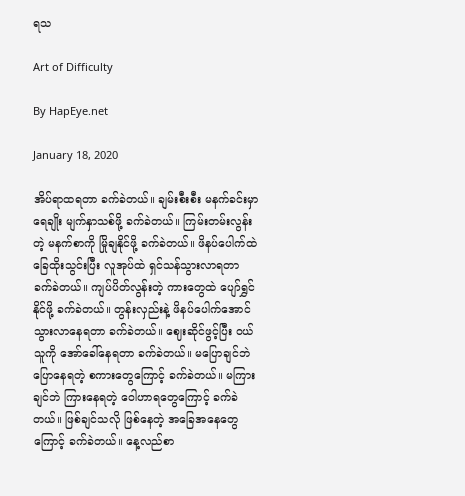ရသ

Art of Difficulty

By HapEye.net

January 18, 2020

အိပ်ရာထရတာ ခက်ခဲတယ်။ ချမ်းစီးစီး မနက်ခင်းမှာ ရေချိုး မျက်နှာသစ်ဖို့ ခက်ခဲတယ်။ ကြမ်းတမ်းလွန်းတဲ့ မနက်စာကို မြိုချနိုင်ဖို့ ခက်ခဲတယ်။ ဖိနပ်ပေါက်ထဲ ခြေထိုးသွင်းပြီး လူအုပ်ထဲ ရှင်သန်သွားလာရတာ ခက်ခဲတယ်။ ကျပ်ပိတ်လွန်းတဲ့ ကားတွေထဲ ပျော်ရွှင်နိုင်ဖို့ ခက်ခဲတယ်။ တွန်းလှည်းနဲ့ ဖိနပ်ပေါက်အောင် သွားလာနေရတာ ခက်ခဲတယ်။ ဈေးဆိုင်ဖွင့်ပြီး ဝယ်သူကို အော်ခေါ်နေရတာ ခက်ခဲတယ်။ မပြောချင်ဘဲ ပြောနေရတဲ့ စကားတွေကြောင့် ခက်ခဲတယ်။ မကြားချင်ဘဲ ကြားနေရတဲ့ ဝေါဟာရတွေကြောင့် ခက်ခဲတယ်။ ဖြစ်ချင်သလို ဖြစ်နေတဲ့ အခြေအနေတွေကြောင့် ခက်ခဲတယ်။ နေ့လည်စာ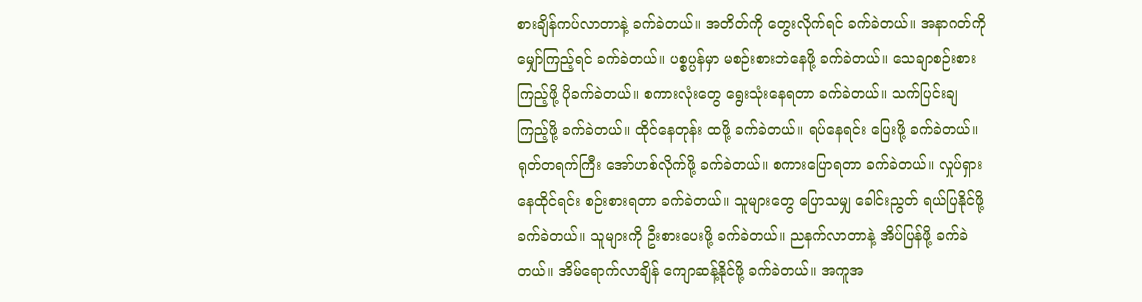စားချိန်ကပ်လာတာနဲ့ ခက်ခဲတယ်။ အတိတ်ကို တွေးလိုက်ရင် ခက်ခဲတယ်။ အနာဂတ်ကို မျှော်ကြည့်ရင် ခက်ခဲတယ်။ ပစ္စပ္ပန်မှာ မစဉ်းစားဘဲနေဖို့ ခက်ခဲတယ်။ သေချာစဉ်းစားကြည့်ဖို့ ပိုခက်ခဲတယ်။ စကားလုံးတွေ ရွေးသုံးနေရတာ ခက်ခဲတယ်။ သက်ပြင်းချကြည့်ဖို့ ခက်ခဲတယ်။ ထိုင်နေတုန်း ထဖို့ ခက်ခဲတယ်။ ရပ်နေရင်း ပြေးဖို့ ခက်ခဲတယ်။ ရုတ်တရက်ကြီး အော်ဟစ်လိုက်ဖို့ ခက်ခဲတယ်။ စကားပြောရတာ ခက်ခဲတယ်။ လှုပ်ရှားနေထိုင်ရင်း စဉ်းစားရတာ ခက်ခဲတယ်။ သူများတွေ ပြောသမျှ ခေါင်းညွတ် ရယ်ပြနိုင်ဖို့ ခက်ခဲတယ်။ သူများကို ဦးစားပေးဖို့ ခက်ခဲတယ်။ ညနက်လာတာနဲ့ အိပ်ပြန်ဖို့ ခက်ခဲတယ်။ အိမ်ရောက်လာချိန် ကျောဆန့်နိုင်ဖို့ ခက်ခဲတယ်။ အကူအ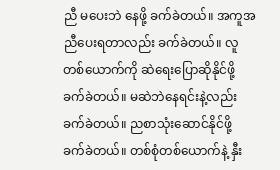ညီ မပေးဘဲ နေဖို့ ခက်ခဲတယ်။ အကူအညီပေးရတာလည်း ခက်ခဲတယ်။ လူတစ်ယောက်ကို ဆဲရေးပြောဆိုနိုင်ဖို့ ခက်ခဲတယ်။ မဆဲဘဲနေရင်းနဲ့လည်း ခက်ခဲတယ်။ ညစာသုံးဆောင်နိုင်ဖို့ ခက်ခဲတယ်။ တစ်စုံတစ်ယောက်နဲ့ နှီး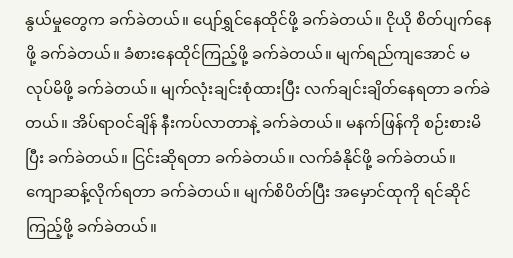နွယ်မှုတွေက ခက်ခဲတယ်။ ပျော်ရွှင်နေထိုင်ဖို့ ခက်ခဲတယ်။ ငိုယို စိတ်ပျက်နေဖို့ ခက်ခဲတယ်။ ခံစားနေထိုင်ကြည့်ဖို့ ခက်ခဲတယ်။ မျက်ရည်ကျအောင် မလုပ်မိဖို့ ခက်ခဲတယ်။ မျက်လုံးချင်းစုံထားပြီး လက်ချင်းချိတ်နေရတာ ခက်ခဲတယ်။ အိပ်ရာဝင်ချိန် နီးကပ်လာတာနဲ့ ခက်ခဲတယ်။ မနက်ဖြန်ကို စဉ်းစားမိပြီး ခက်ခဲတယ်။ ငြင်းဆိုရတာ ခက်ခဲတယ်။ လက်ခံနိုင်ဖို့ ခက်ခဲတယ်။ ကျောဆန့်လိုက်ရတာ ခက်ခဲတယ်။ မျက်စိပိတ်ပြီး အမှောင်ထုကို ရင်ဆိုင်ကြည့်ဖို့ ခက်ခဲတယ်။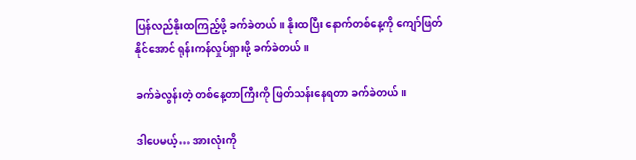ပြန်လည်နိုးထကြည့်ဖို့ ခက်ခဲတယ်။ နိုးထပြီး နောက်တစ်နေ့ကို ကျော်ဖြတ်နိုင်အောင် ရုန်းကန်လှုပ်ရှားဖို့ ခက်ခဲတယ်။

ခက်ခဲလွန်းတဲ့ တစ်နေ့တာကြီးကို ဖြတ်သန်းနေရတာ ခက်ခဲတယ်။

ဒါပေမယ့်… အားလုံးကို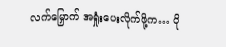လက်မြှောက် အရှုံးပေးလိုက်ဖို့က… ပို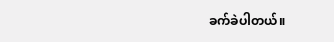ခက်ခဲပါတယ်။